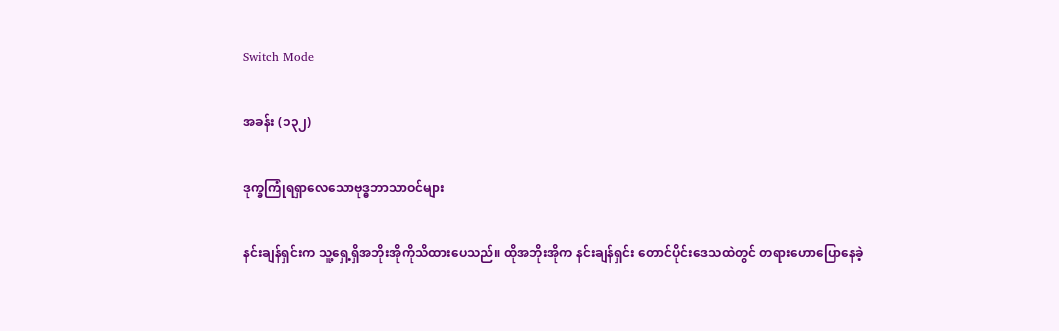Switch Mode

အခန်း (၁၃၂)

ဒုက္ခကြုံရရှာလေသောဗုဒ္ဓဘာသာဝင်များ

နင်းချန်ရှင်းက သူ့ရှေ့ရှိအဘိုးအိုကိုသိထားပေသည်။ ထိုအဘိုးအိုက နင်းချန်ရှင်း တောင်ပိုင်းဒေသထဲတွင် တရားဟောပြောနေခဲ့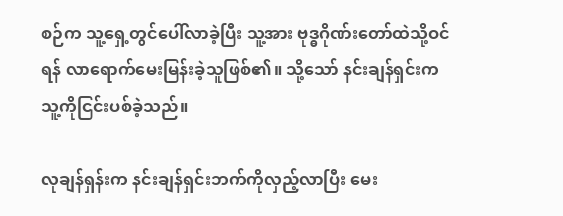စဉ်က သူ့ရှေ့တွင်ပေါ်လာခဲ့ပြီး သူ့အား ဗုဒ္ဓဂိုဏ်းတော်ထဲသို့ဝင်ရန် လာရောက်မေးမြန်းခဲ့သူဖြစ်၏။ သို့သော် နင်းချန်ရှင်းက သူ့ကိုငြင်းပစ်ခဲ့သည်။

လုချန်ရှန်းက နင်းချန်ရှင်းဘက်ကိုလှည့်လာပြီး မေး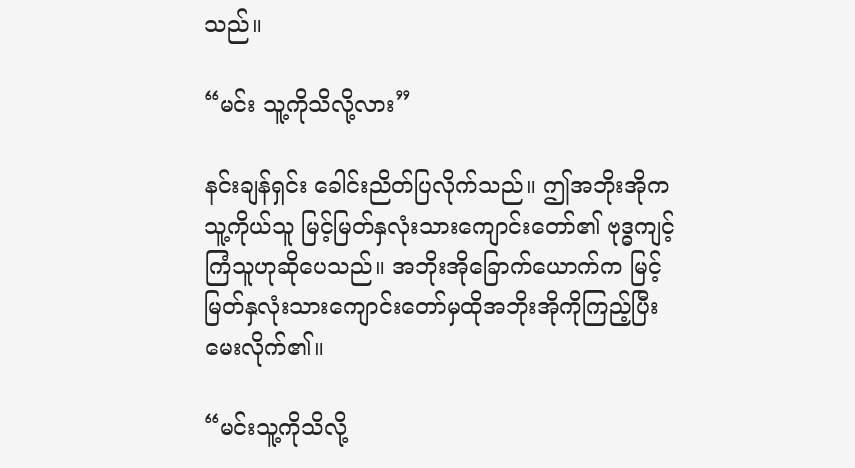သည်။

“မင်း သူ့ကိုသိလို့လား”

နင်းချန်ရှင်း ခေါင်းညိတ်ပြလိုက်သည်။ ဤအဘိုးအိုက သူ့ကိုယ်သူ မြင့်မြတ်နှလုံးသားကျောင်းတော်၏ ဗုဒ္ဓကျင့်ကြံသူဟုဆိုပေသည်။ အဘိုးအိုခြောက်ယောက်က မြင့်မြတ်နှလုံးသားကျောင်းတော်မှထိုအဘိုးအိုကိုကြည့်ပြီး မေးလိုက်၏။

“မင်းသူ့ကိုသိလို့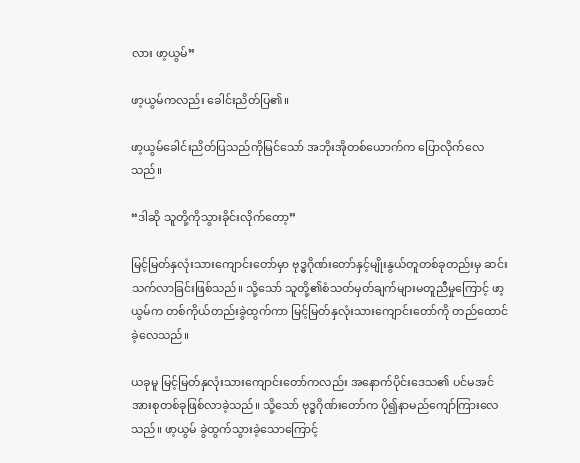လား ဖာ့ယွမ်”

ဖာ့ယွမ်ကလည်း ခေါင်းညိတ်ပြ၏။

ဖာ့ယွမ်ခေါင်းညိတ်ပြသည်ကိုမြင်သော် အဘိုးအိုတစ်ယောက်က ပြောလိုက်လေသည်။

“ဒါဆို သူတို့ကိုသွားခိုင်းလိုက်တော့”

မြင့်မြတ်နှလုံးသားကျောင်းတော်မှာ ဗုဒ္ဓဂိုဏ်းတော်နှင့်မျိုးနွယ်တူတစ်ခုတည်းမှ ဆင်းသက်လာခြင်းဖြစ်သည်။ သို့သော် သူတို့၏စံသတ်မှတ်ချက်များမတူညီမှုကြောင့် ဖာ့ယွမ်က တစ်ကိုယ်တည်းခွဲထွက်ကာ မြင့်မြတ်နှလုံးသားကျောင်းတော်ကို တည်ထောင်ခဲ့လေသည်။

ယခုမူ မြင့်မြတ်နှလုံးသားကျောင်းတော်ကလည်း အနောက်ပိုင်းဒေသ၏ ပင်မအင်အားစုတစ်ခုဖြစ်လာခဲ့သည်။ သို့သော် ဗုဒ္ဓဂိုဏ်းတော်က ပို၍နာမည်ကျော်ကြားလေသည်။ ဖာ့ယွမ် ခွဲထွက်သွားခဲ့သောကြောင့်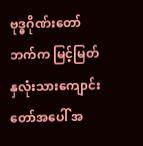ဗုဒ္ဓဂိုဏ်းတော်ဘက်က မြင့်မြတ်နှလုံးသားကျောင်းတော်အပေါ် အ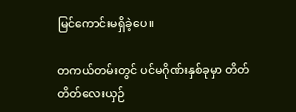မြင်ကောင်းမရှိခဲ့ပေ။

တကယ်တမ်းတွင် ပင်မဂိုဏ်းနှစ်ခုမှာ တိတ်တိတ်လေးယှဉ်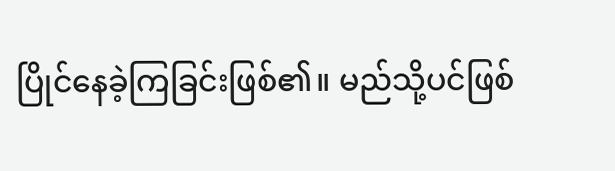ပြိုင်နေခဲ့ကြခြင်းဖြစ်၏။ မည်သို့ပင်ဖြစ်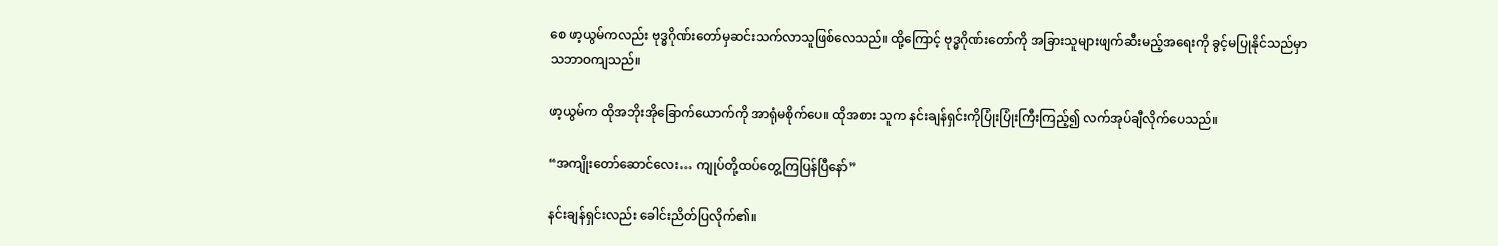စေ ဖာ့ယွမ်ကလည်း ဗုဒ္ဓဂိုဏ်းတော်မှဆင်းသက်လာသူဖြစ်လေသည်။ ထို့ကြောင့် ဗုဒ္ဓဂိုဏ်းတော်ကို အခြားသူများဖျက်ဆီးမည့်အရေးကို ခွင့်မပြုနိုင်သည်မှာ သဘာဝကျသည်။

ဖာ့ယွမ်က ထိုအဘိုးအိုခြောက်ယောက်ကို အာရုံမစိုက်ပေ။ ထိုအစား သူက နင်းချန်ရှင်းကိုပြုံးပြုံးကြီးကြည့်၍ လက်အုပ်ချီလိုက်ပေသည်။

“အကျိုးတော်ဆောင်လေး… ကျုပ်တို့ထပ်တွေ့ကြပြန်ပြီနော်”

နင်းချန်ရှင်းလည်း ခေါင်းညိတ်ပြလိုက်၏။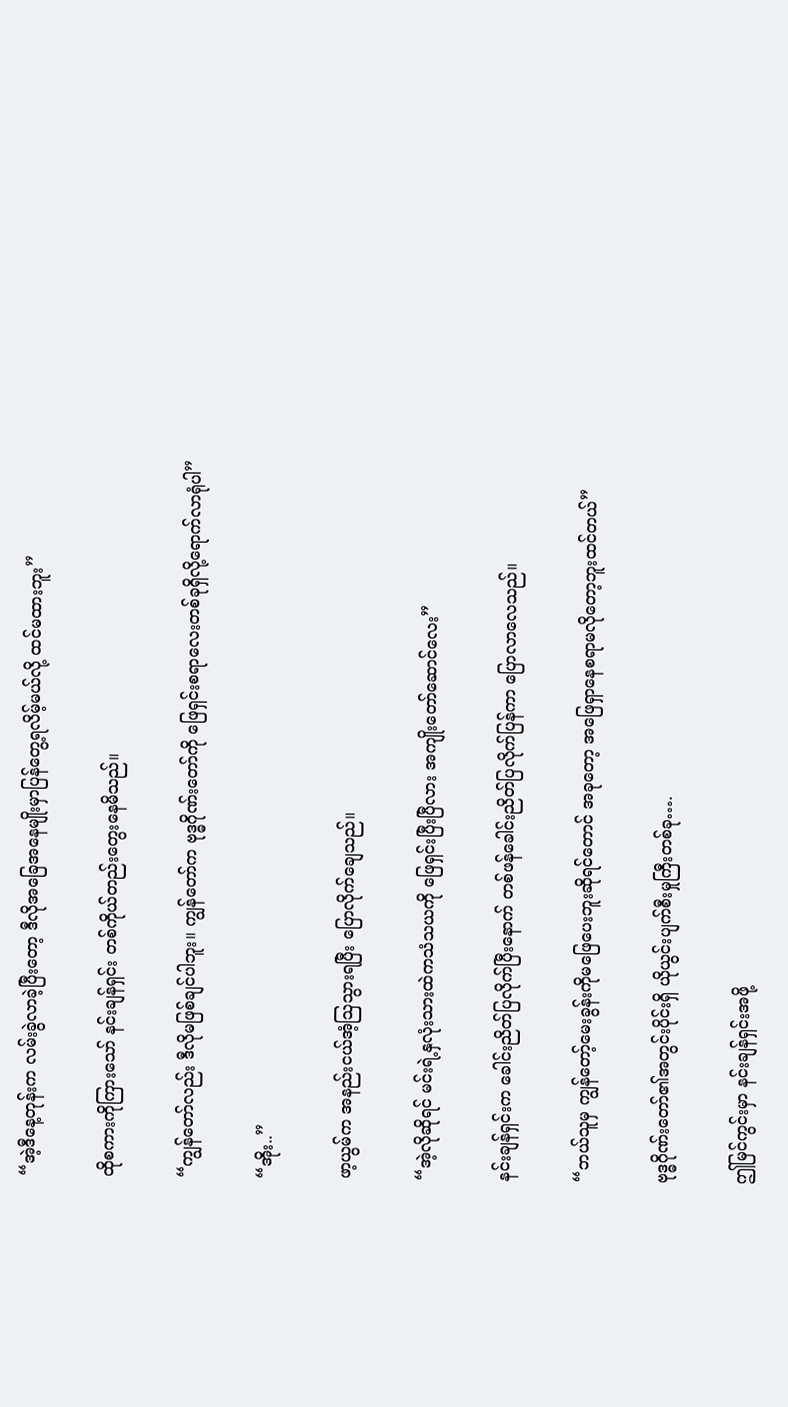“အဲ့ဒီနေ့တုန်းက လမ်းခွဲလာခဲ့ပြီးတော့ ဒီလိုအခြေအနေမျိုးမှာပြန်တွေ့ရလိမ့်မယ်လို့ ထင်မထားဘူး”

ထိုစကားကိုကြားသော် နင်းချန်ရှင်း တစ်ကိုယ်တည်းတွေးနေမိသည်။

“ကျွန်တော်လည်း ဒီလိုမဖြစ်ချင်ပါဘူး။ ကျွန်တော်က ဗုဒ္ဓဂိုဏ်းတော်ကို ဖြေရှင်းစရာလေးတစ်ခုရှိလို့ရောက်လာရုံပါ”

“အိုး..”

ဖာ့ယွမ်က အနည်းငယ်အံ့ဩသွားရပြီး ပြောလိုက်ချေသည်။

“အဲ့လိုဆိုရင် မင်းရဲ့နှလုံးသားထဲကသံသယကို ဖြေရှင်းပြီးပြီလား အကျိုးတော်ဆောင်လေး”

နင်းချန်ရှင်းက ခေါင်းညိတ်ပြလိုက်ပြီးနောက် တစ်ဖန်ခေါင်းညိတ်ပြလိုက်ပြန်ကာ ပြောလာလေသည်။

“ဘယ်သူမှ ကျွန်တော့်မေးခွန်းကိုမဖြေပေးဘူးဆိုရင်တောင် အခုတော့ အဖြေရှာနေစရာမလိုတော့ဘူးထင်တယ်”

ဗုဒ္ဓဂိုဏ်းတော်၏အတွင်းပိုင်းရှိ ယိုယွင်းပျက်စီးမှုကြီးတစ်ခု….

ဤမြင်ကွင်းမှာ နင်းချန်ရှင်းအဖို့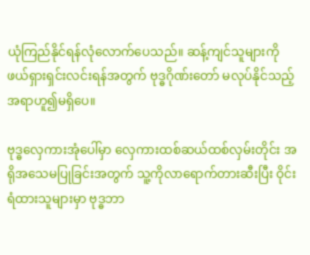ယုံကြည်နိုင်ရန်လုံလောက်ပေသည်။ ဆန့်ကျင်သူများကိုဖယ်ရှားရှင်းလင်းရန်အတွက် ဗုဒ္ဓဂိုဏ်းတော် မလုပ်နိုင်သည့်အရာဟူ၍မရှိပေ။

ဗုဒ္ဓလှေကားအုံပေါ်မှာ လှေကားထစ်ဆယ်ထစ်လှမ်းတိုင်း အရိုအသေမပြုခြင်းအတွက် သူ့ကိုလာရောက်တားဆီးပြီး ဝိုင်းရံထားသူများမှာ ဗုဒ္ဓဘာ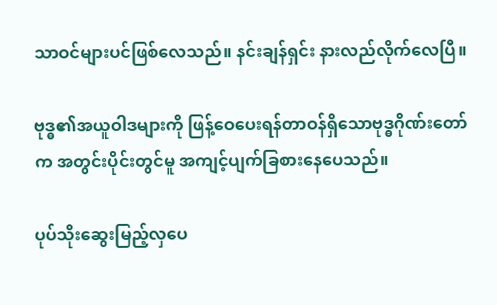သာဝင်များပင်ဖြစ်လေသည်။ နင်းချန်ရှင်း နားလည်လိုက်လေပြီ။

ဗုဒ္ဓ၏အယူဝါဒများကို ဖြန့်ဝေပေးရန်တာဝန်ရှိသောဗုဒ္ဓဂိုဏ်းတော်က အတွင်းပိုင်းတွင်မူ အကျင့်ပျက်ခြစားနေပေသည်။

ပုပ်သိုးဆွေးမြည့်လှပေ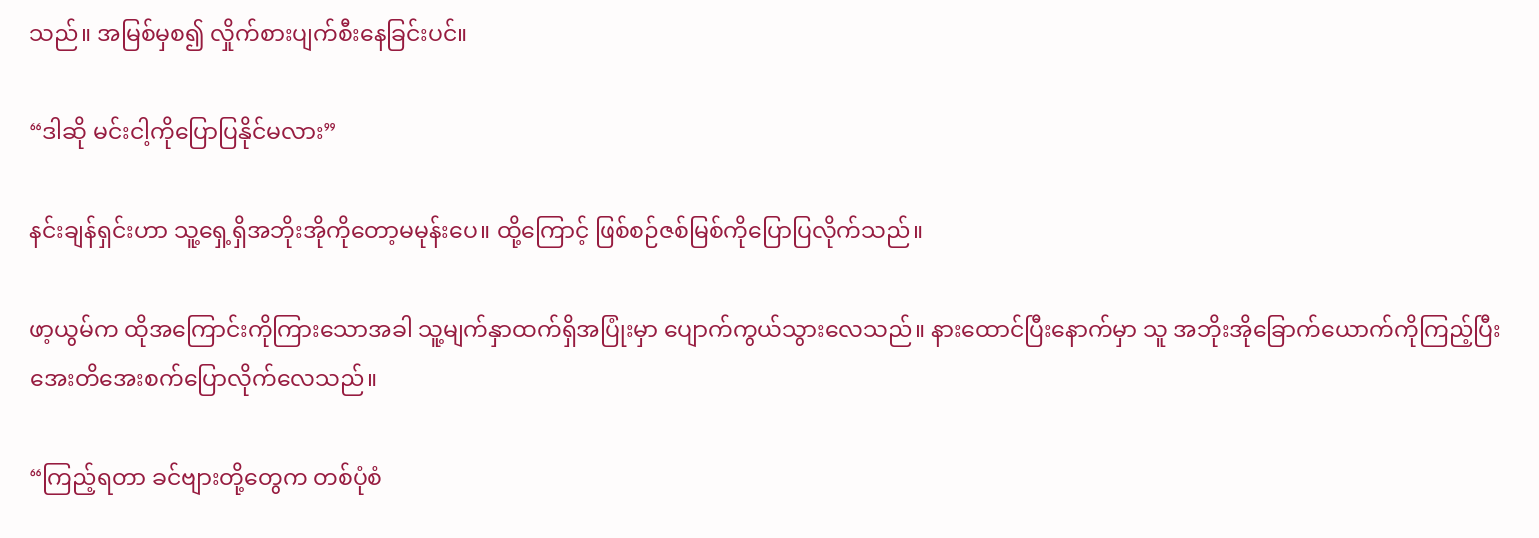သည်။ အမြစ်မှစ၍ လှိုက်စားပျက်စီးနေခြင်းပင်။

“ဒါဆို မင်းငါ့ကိုပြောပြနိုင်မလား”

နင်းချန်ရှင်းဟာ သူ့ရှေ့ရှိအဘိုးအိုကိုတော့မမုန်းပေ။ ထို့ကြောင့် ဖြစ်စဉ်ဇစ်မြစ်ကိုပြောပြလိုက်သည်။

ဖာ့ယွမ်က ထိုအကြောင်းကိုကြားသောအခါ သူ့မျက်နှာထက်ရှိအပြုံးမှာ ပျောက်ကွယ်သွားလေသည်။ နားထောင်ပြီးနောက်မှာ သူ အဘိုးအိုခြောက်ယောက်ကိုကြည့်ပြီး အေးတိအေးစက်ပြောလိုက်လေသည်။

“ကြည့်ရတာ ခင်ဗျားတို့တွေက တစ်ပုံစံ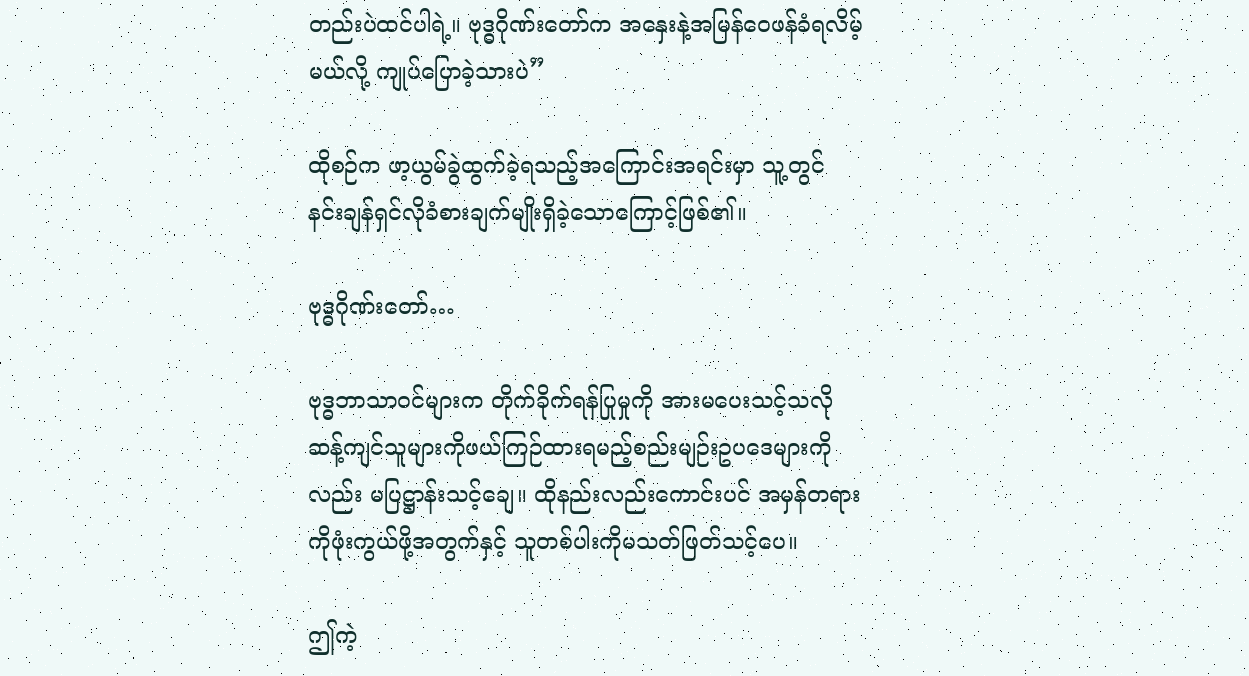တည်းပဲထင်ပါရဲ့။ ဗုဒ္ဓဂိုဏ်းတော်က အနှေးနဲ့အမြန်ဝေဖန်ခံရလိမ့်မယ်လို့ ကျုပ်ပြောခဲ့သားပဲ”

ထိုစဉ်က ဖာ့ယွမ်ခွဲထွက်ခဲ့ရသည့်အကြောင်းအရင်းမှာ သူ့တွင် နင်းချန်ရှင်လိုခံစားချက်မျိုးရှိခဲ့သောကြောင့်ဖြစ်၏။

ဗုဒ္ဓဂိုဏ်းတော်…

ဗုဒ္ဓဘာသာဝင်များက တိုက်ခိုက်ရန်ပြုမှုကို အားမပေးသင့်သလို ဆန့်ကျင်သူများကိုဖယ်ကြဉ်ထားရမည့်စည်းမျဉ်းဥပဒေများကိုလည်း မပြဋ္ဌာန်းသင့်ချေ။ ထိုနည်းလည်းကောင်းပင် အမှန်တရားကိုဖုံးကွယ်ဖို့အတွက်နှင့် သူတစ်ပါးကိုမသတ်ဖြတ်သင့်ပေ။

ဤကဲ့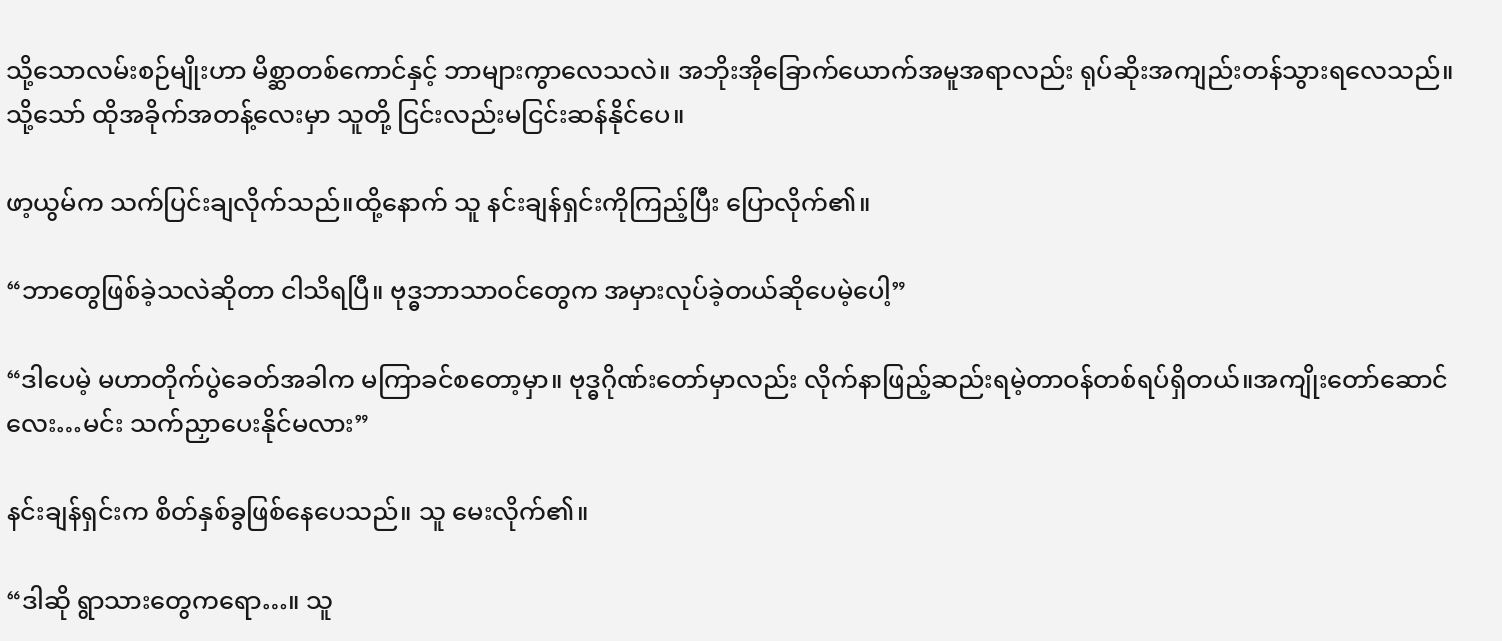သို့သောလမ်းစဉ်မျိုးဟာ မိစ္ဆာတစ်ကောင်နှင့် ဘာများကွာလေသလဲ။ အဘိုးအိုခြောက်ယောက်အမူအရာလည်း ရုပ်ဆိုးအကျည်းတန်သွားရလေသည်။ သို့သော် ထိုအခိုက်အတန့်လေးမှာ သူတို့ ငြင်းလည်းမငြင်းဆန်နိုင်ပေ။

ဖာ့ယွမ်က သက်ပြင်းချလိုက်သည်။ထို့နောက် သူ နင်းချန်ရှင်းကိုကြည့်ပြီး ပြောလိုက်၏။

“ဘာတွေဖြစ်ခဲ့သလဲဆိုတာ ငါသိရပြီ။ ဗုဒ္ဓဘာသာဝင်တွေက အမှားလုပ်ခဲ့တယ်ဆိုပေမဲ့ပေါ့”

“ဒါပေမဲ့ မဟာတိုက်ပွဲခေတ်အခါက မကြာခင်စတော့မှာ။ ဗုဒ္ဓဂိုဏ်းတော်မှာလည်း လိုက်နာဖြည့်ဆည်းရမဲ့တာဝန်တစ်ရပ်ရှိတယ်။အကျိုးတော်ဆောင်လေး…မင်း သက်ညှာပေးနိုင်မလား”

နင်းချန်ရှင်းက စိတ်နှစ်ခွဖြစ်နေပေသည်။ သူ မေးလိုက်၏။

“ဒါဆို ရွာသားတွေကရော…။ သူ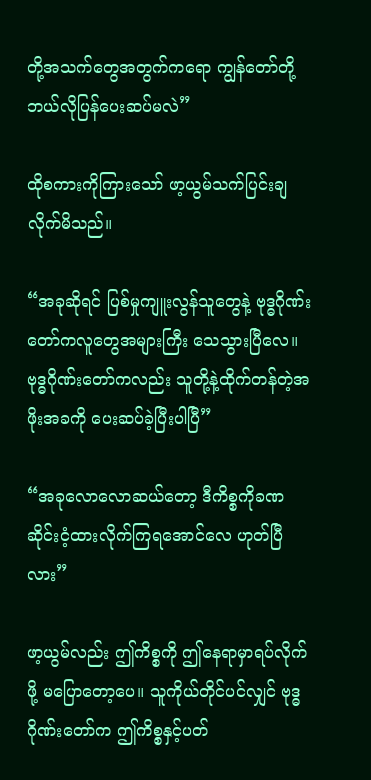တို့အသက်တွေအတွက်ကရော ကျွန်တော်တို့ဘယ်လိုပြန်ပေးဆပ်မလဲ”

ထိုစကားကိုကြားသော် ဖာ့ယွမ်သက်ပြင်းချလိုက်မိသည်။

“အခုဆိုရင် ပြစ်မှုကျူးလွန်သူတွေနဲ့ ဗုဒ္ဓဂိုဏ်းတော်ကလူတွေအများကြီး သေသွားပြီလေ။ ဗုဒ္ဓဂိုဏ်းတော်ကလည်း သူတို့နဲ့ထိုက်တန်တဲ့အဖိုးအခကို ပေးဆပ်ခဲ့ပြီးပါပြီ”

“အခုလောလောဆယ်တော့ ဒီကိစ္စကိုခဏဆိုင်းငံ့ထားလိုက်ကြရအောင်လေ ဟုတ်ပြီလား”

ဖာ့ယွမ်လည်း ဤကိစ္စကို ဤနေရာမှာရပ်လိုက်ဖို့ မပြောတော့ပေ။ သူကိုယ်တိုင်ပင်လျှင် ဗုဒ္ဓဂိုဏ်းတော်က ဤကိစ္စနှင့်ပတ်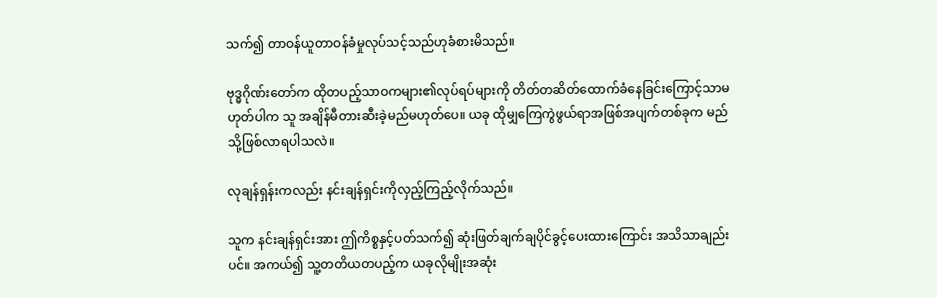သက်၍ တာဝန်ယူတာဝန်ခံမှုလုပ်သင့်သည်ဟုခံစားမိသည်။

ဗုဒ္ဓဂိုဏ်းတော်က ထိုတပည့်သာဝကများ၏လုပ်ရပ်များကို တိတ်တဆိတ်ထောက်ခံနေခြင်းကြောင့်သာမဟုတ်ပါက သူ အချိန်မီတားဆီးခဲ့မည်မဟုတ်ပေ။ ယခု ထိုမျှကြေကွဲဖွယ်ရာအဖြစ်အပျက်တစ်ခုက မည်သို့ဖြစ်လာရပါသလဲ။

လုချန်ရှန်းကလည်း နင်းချန်ရှင်းကိုလှည့်ကြည့်လိုက်သည်။

သူက နင်းချန်ရှင်းအား ဤကိစ္စနှင့်ပတ်သက်၍ ဆုံးဖြတ်ချက်ချပိုင်ခွင့်ပေးထားကြောင်း အသိသာချည်းပင်။ အကယ်၍ သူ့တတိယတပည့်က ယခုလိုမျိုးအဆုံး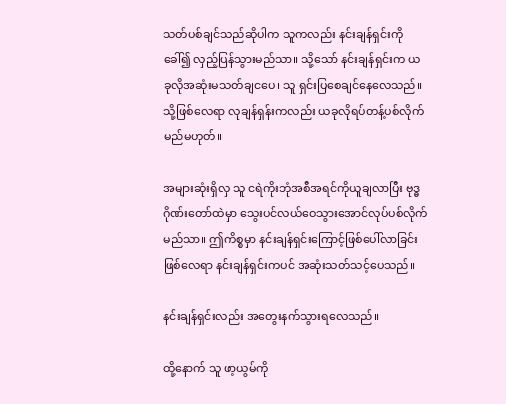သတ်ပစ်ချင်သည်ဆိုပါက သူကလည်း နင်းချန်ရှင်းကိုခေါ်၍ လှည့်ပြန်သွားမည်သာ။ သို့သော် နင်းချန်ရှင်းက ယခုလိုအဆုံးမသတ်ချငပေ၊ သူ ရှင်းပြစေချင်နေလေသည်။ သို့ဖြစ်လေရာ လုချန်ရှန်းကလည်း ယခုလိုရပ်တန့်ပစ်လိုက်မည်မဟုတ်။

အများဆုံးရှိလှ သူ ငရဲကိုးဘုံအစီအရင်ကိုယူချလာပြီး ဗုဒ္ဓဂိုဏ်းတော်ထဲမှာ သွေးပင်လယ်ဝေသွားအောင်လုပ်ပစ်လိုက်မည်သာ။ ဤကိစ္စမှာ နင်းချန်ရှင်းကြောင့်ဖြစ်ပေါ်လာခြင်းဖြစ်လေရာ နင်းချန်ရှင်းကပင် အဆုံးသတ်သင့်ပေသည်။

နင်းချန်ရှင်းလည်း အတွေးနက်သွားရလေသည်။

ထို့နောက် သူ ဖာ့ယွမ်ကို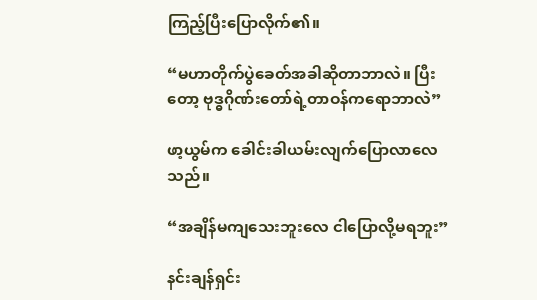ကြည့်ပြီးပြောလိုက်၏။

“မဟာတိုက်ပွဲခေတ်အခါဆိုတာဘာလဲ။ ပြီးတော့ ဗုဒ္ဓဂိုဏ်းတော်ရဲ့တာဝန်ကရောဘာလဲ”

ဖာ့ယွမ်က ခေါင်းခါယမ်းလျက်ပြောလာလေသည်။

“အချိန်မကျသေးဘူးလေ ငါပြောလို့မရဘူး”

နင်းချန်ရှင်း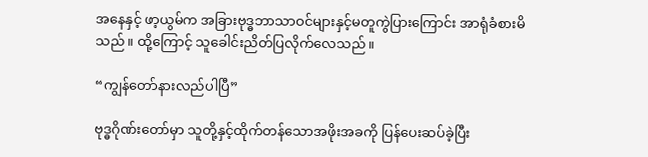အနေနှင့် ဖာ့ယွမ်က အခြားဗုဒ္ဓဘာသာဝင်များနှင့်မတူကွဲပြားကြောင်း အာရုံခံစားမိသည်။ ထို့ကြောင့် သူခေါင်းညိတ်ပြလိုက်လေသည်။

“ကျွန်တော်နားလည်ပါပြီ”

ဗုဒ္ဓဂိုဏ်းတော်မှာ သူတို့နှင့်ထိုက်တန်သောအဖိုးအခကို ပြန်ပေးဆပ်ခဲ့ပြီး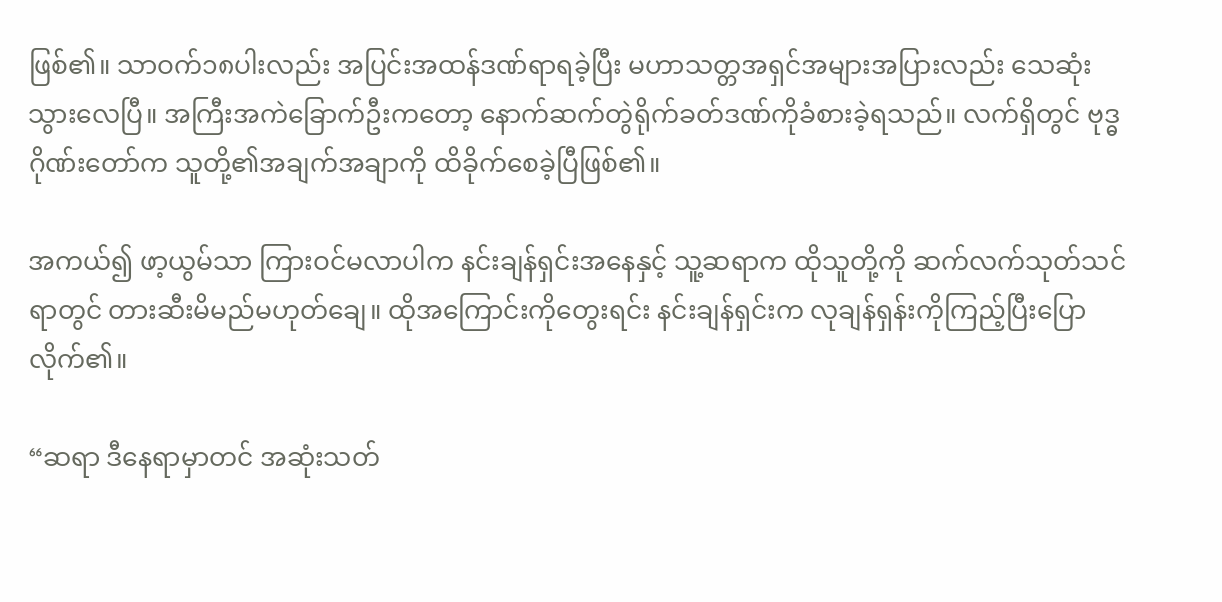ဖြစ်၏။ သာဝက်၁၈ပါးလည်း အပြင်းအထန်ဒဏ်ရာရခဲ့ပြီး မဟာသတ္တအရှင်အများအပြားလည်း သေဆုံးသွားလေပြီ။ အကြီးအကဲခြောက်ဦးကတော့ နောက်ဆက်တွဲရိုက်ခတ်ဒဏ်ကိုခံစားခဲ့ရသည်။ လက်ရှိတွင် ဗုဒ္ဓဂိုဏ်းတော်က သူတို့၏အချက်အချာကို ထိခိုက်စေခဲ့ပြီဖြစ်၏။

အကယ်၍ ဖာ့ယွမ်သာ ကြားဝင်မလာပါက နင်းချန်ရှင်းအနေနှင့် သူ့ဆရာက ထိုသူတို့ကို ဆက်လက်သုတ်သင်ရာတွင် တားဆီးမိမည်မဟုတ်ချေ။ ထိုအကြောင်းကိုတွေးရင်း နင်းချန်ရှင်းက လုချန်ရှန်းကိုကြည့်ပြီးပြောလိုက်၏။

“ဆရာ ဒီနေရာမှာတင် အဆုံးသတ်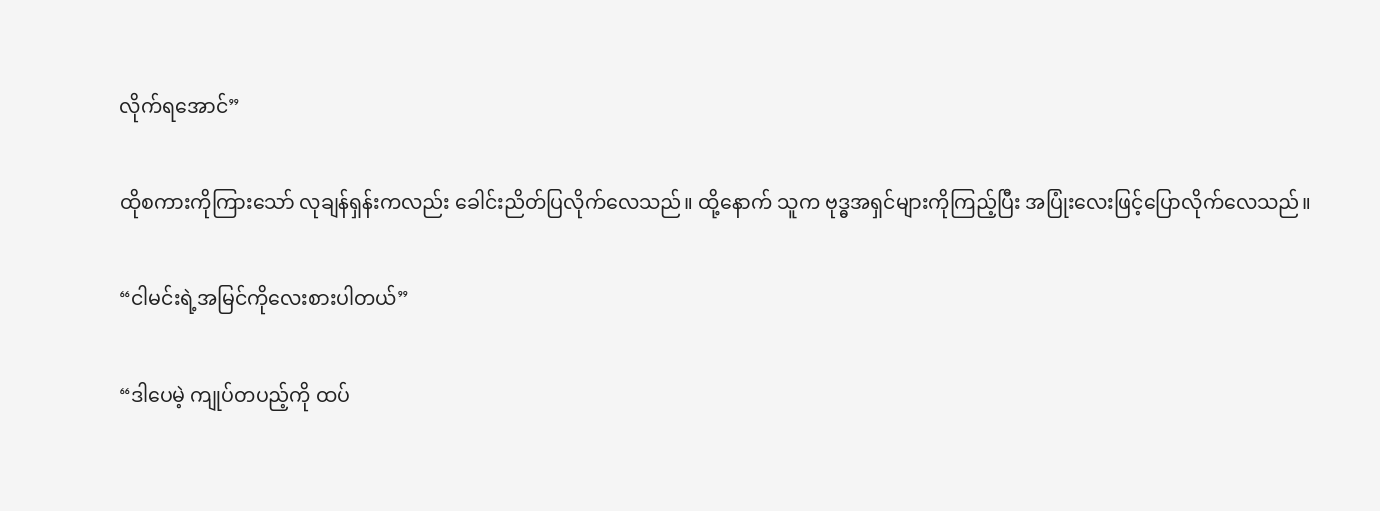လိုက်ရအောင်”

ထိုစကားကိုကြားသော် လုချန်ရှန်းကလည်း ခေါင်းညိတ်ပြလိုက်လေသည်။ ထို့နောက် သူက ဗုဒ္ဓအရှင်များကိုကြည့်ပြီး အပြုံးလေးဖြင့်ပြောလိုက်လေသည်။

“ငါမင်းရဲ့အမြင်ကိုလေးစားပါတယ်”

“ဒါပေမဲ့ ကျုပ်တပည့်ကို ထပ်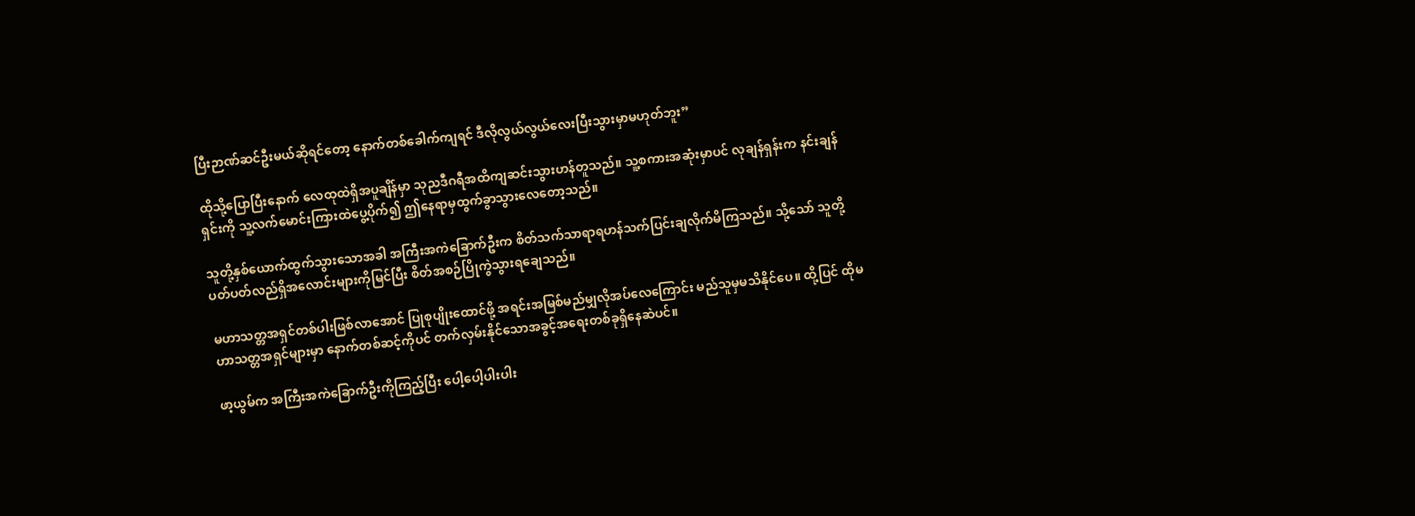ပြီးဉာဏ်ဆင်ဦးမယ်ဆိုရင်တော့ နောက်တစ်ခေါက်ကျရင် ဒီလိုလွယ်လွယ်လေးပြီးသွားမှာမဟုတ်ဘူး”

ထိုသို့ပြောပြီးနောက် လေထုထဲရှိအပူချိန်မှာ သုညဒီဂရီအထိကျဆင်းသွားဟန်တူသည်။ သူ့စကားအဆုံးမှာပင် လုချန်ရှန်းက နင်းချန်ရှင်းကို သူ့လက်မောင်းကြားထဲပွေ့ပိုက်၍ ဤနေရာမှထွက်ခွာသွားလေတော့သည်။

သူတို့နှစ်ယောက်ထွက်သွားသောအခါ အကြီးအကဲခြောက်ဦးက စိတ်သက်သာရာရဟန်သက်ပြင်းချလိုက်မိကြသည်။ သို့သော် သူတို့ပတ်ပတ်လည်ရှိအလောင်းများကိုမြင်ပြီး စိတ်အစဉ်ပြိုကွဲသွားရချေသည်။

မဟာသတ္တအရှင်တစ်ပါးဖြစ်လာအောင် ပြုစုပျိုးထောင်ဖို့ အရင်းအမြစ်မည်မျှလိုအပ်လေကြောင်း မည်သူမှမသိနိုင်ပေ။ ထို့ပြင် ထိုမဟာသတ္တအရှင်များမှာ နောက်တစ်ဆင့်ကိုပင် တက်လှမ်းနိုင်သောအခွင့်အရေးတစ်ခုရှိနေဆဲပင်။

ဖာ့ယွမ်က အကြီးအကဲခြောက်ဦးကိုကြည့်ပြီး ပေါ့ပေါ့ပါးပါး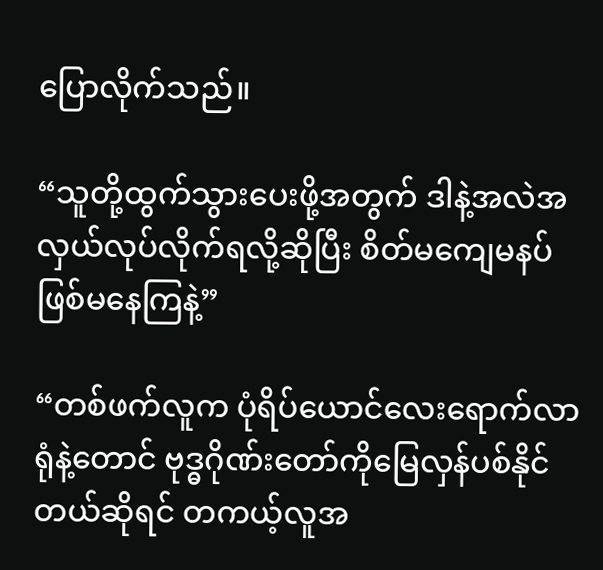ပြောလိုက်သည်။

“သူတို့ထွက်သွားပေးဖို့အတွက် ဒါနဲ့အလဲအလှယ်လုပ်လိုက်ရလို့ဆိုပြီး စိတ်မကျေမနပ်ဖြစ်မနေကြနဲ့”

“တစ်ဖက်လူက ပုံရိပ်ယောင်လေးရောက်လာရုံနဲ့တောင် ဗုဒ္ဓဂိုဏ်းတော်ကိုမြေလှန်ပစ်နိုင်တယ်ဆိုရင် တကယ့်လူအ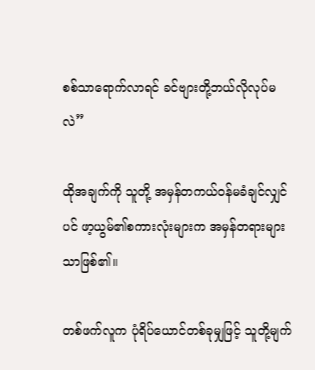စစ်သာရောက်လာရင် ခင်ဗျားတို့ဘယ်လိုလုပ်မလဲ”

ထိုအချက်ကို သူတို့ အမှန်တကယ်ဝန်မခံချင်လျှင်ပင် ဖာ့ယွမ်၏စကားလုံးများက အမှန်တရားများသာဖြစ်၏။

တစ်ဖက်လူက ပုံရိပ်ယောင်တစ်ခုမျှဖြင့် သူတို့မျက်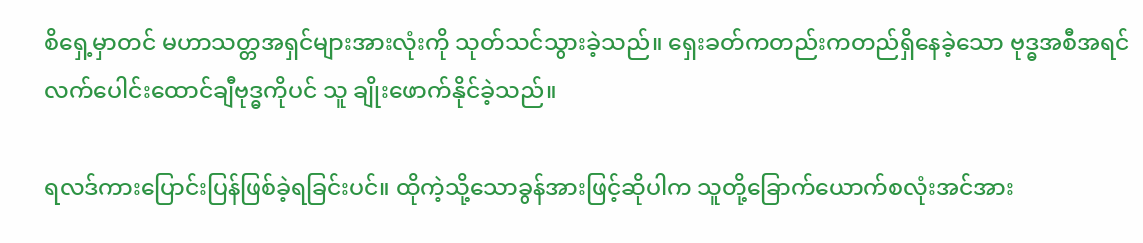စိရှေ့မှာတင် မဟာသတ္တအရှင်များအားလုံးကို သုတ်သင်သွားခဲ့သည်။ ရှေးခတ်ကတည်းကတည်ရှိနေခဲ့သော ဗုဒ္ဓအစီအရင်လက်ပေါင်းထောင်ချီဗုဒ္ဓကိုပင် သူ ချိုးဖောက်နိုင်ခဲ့သည်။

ရလဒ်ကားပြောင်းပြန်ဖြစ်ခဲ့ရခြင်းပင်။ ထိုကဲ့သို့သောခွန်အားဖြင့်ဆိုပါက သူတို့ခြောက်ယောက်စလုံးအင်အား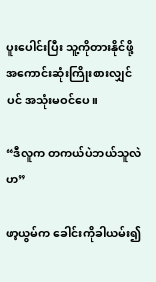ပူးပေါင်းပြီး သူ့ကိုတားနိုင်ဖို့ အကောင်းဆုံးကြိုးစားလျှင်ပင် အသုံးမဝင်ပေ။

“ဒီလူက တကယ်ပဲဘယ်သူလဲဟ”

ဖာ့ယွမ်က ခေါင်းကိုခါယမ်း၍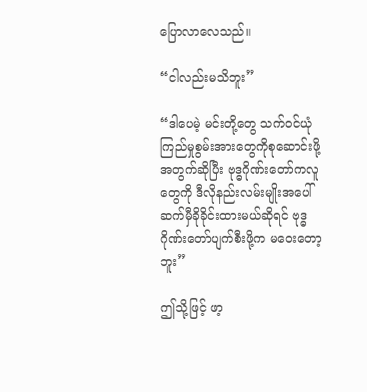ပြောလာလေသည်။

“ငါလည်းမသိဘူး”

“ဒါပေမဲ့ မင်းတို့တွေ သက်ဝင်ယုံကြည်မှုစွမ်းအားတွေကိုစုဆောင်းဖို့အတွက်ဆိုပြီး ဗုဒ္ဓဂိုဏ်းတော်ကလူတွေကို ဒီလိုနည်းလမ်းမျိုးအပေါ် ဆက်မှီခိုခိုင်းထားမယ်ဆိုရင် ဗုဒ္ဓဂိုဏ်းတော်ပျက်စီးဖို့က မဝေးတော့ဘူး”

ဤသို့ဖြင့် ဖာ့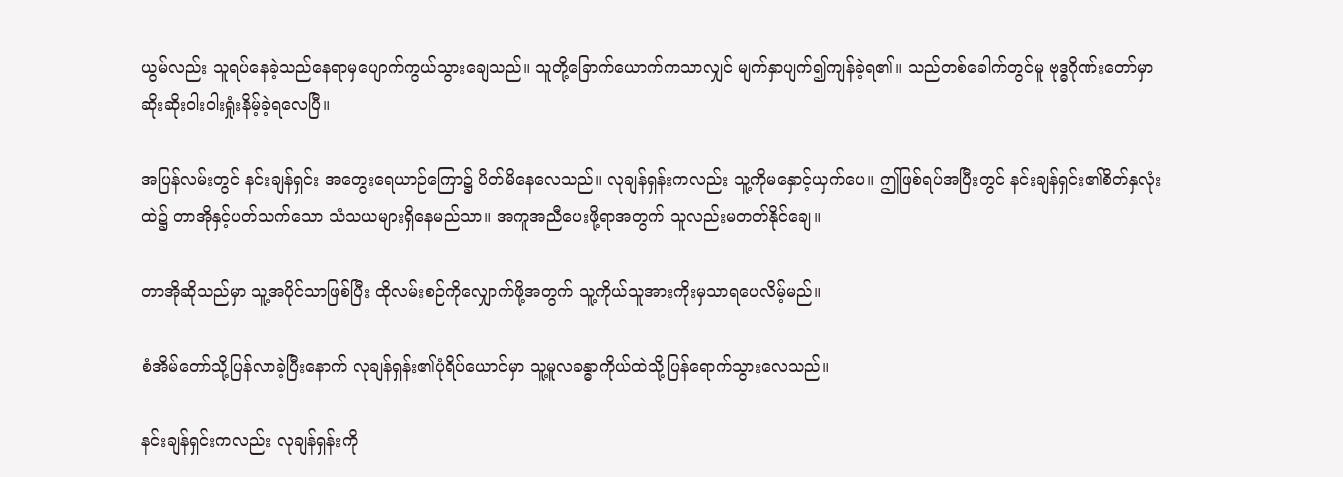ယွမ်လည်း သူရပ်နေခဲ့သည်နေရာမှပျောက်ကွယ်သွားချေသည်။ သူတို့ခြောက်ယောက်ကသာလျှင် မျက်နှာပျက်၍ကျန်ခဲ့ရ၏။ သည်တစ်ခေါက်တွင်မူ ဗုဒ္ဓဂိုဏ်းတော်မှာ ဆိုးဆိုးဝါးဝါးရှုံးနိမ့်ခဲ့ရလေပြီ။

အပြန်လမ်းတွင် နင်းချန်ရှင်း အတွေးရေယာဉ်ကြော၌ ပိတ်မိနေလေသည်။ လုချန်ရှန်းကလည်း သူ့ကိုမနှောင့်ယှက်ပေ။ ဤဖြစ်ရပ်အပြီးတွင် နင်းချန်ရှင်း၏စိတ်နှလုံးထဲ၌ တာအိုနှင့်ပတ်သက်သော သံသယများရှိနေမည်သာ။ အကူအညီပေးဖို့ရာအတွက် သူလည်းမတတ်နိုင်ချေ။

တာအိုဆိုသည်မှာ သူ့အပိုင်သာဖြစ်ပြီး ထိုလမ်းစဉ်ကိုလျှောက်ဖို့အတွက် သူ့ကိုယ်သူအားကိုးမှသာရပေလိမ့်မည်။

စံအိမ်တော်သို့ပြန်လာခဲ့ပြီးနောက် လုချန်ရှန်း၏ပုံရိပ်ယောင်မှာ သူ့မူလခန္ဓာကိုယ်ထဲသို့ပြန်ရောက်သွားလေသည်။

နင်းချန်ရှင်းကလည်း လုချန်ရှန်းကို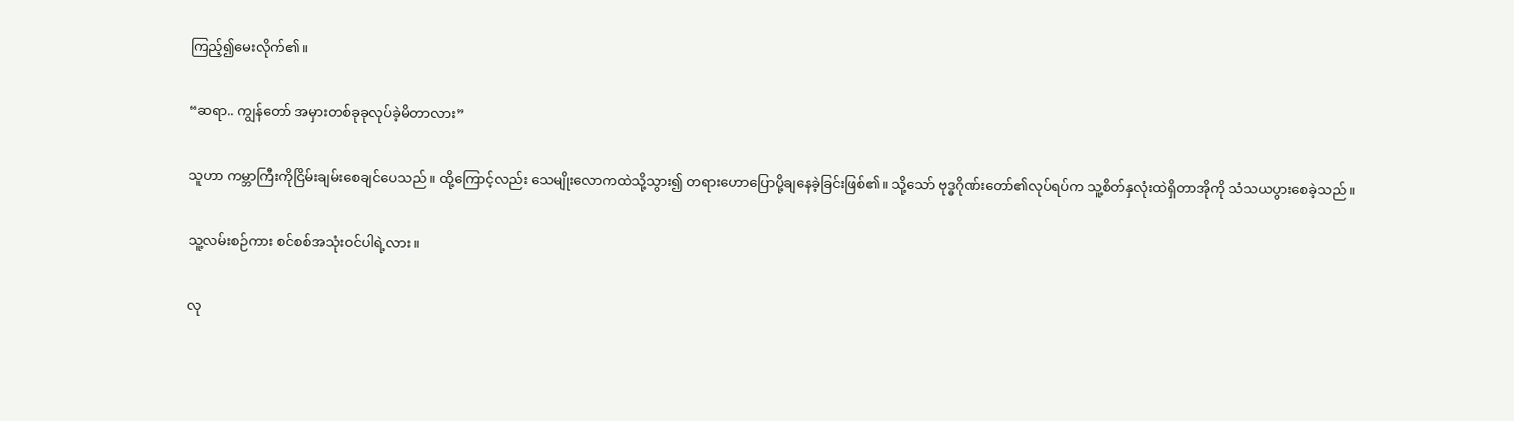ကြည့်၍မေးလိုက်၏။

“ဆရာ.. ကျွန်တော် အမှားတစ်ခုခုလုပ်ခဲ့မိတာလား”

သူဟာ ကမ္ဘာကြီးကိုငြိမ်းချမ်းစေချင်ပေသည်။ ထို့ကြောင့်လည်း သေမျိုးလောကထဲသို့သွား၍ တရားဟောပြောပို့ချနေခဲ့ခြင်းဖြစ်၏။ သို့သော် ဗုဒ္ဓဂိုဏ်းတော်၏လုပ်ရပ်က သူ့စိတ်နှလုံးထဲရှိတာအိုကို သံသယပွားစေခဲ့သည်။

သူ့လမ်းစဉ်ကား စင်စစ်အသုံးဝင်ပါရဲ့လား။

လု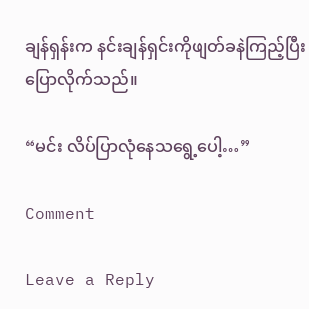ချန်ရှန်းက နင်းချန်ရှင်းကိုဖျတ်ခနဲကြည့်ပြီးပြောလိုက်သည်။

“မင်း လိပ်ပြာလုံနေသရွေ့ပေါ့…”

Comment

Leave a Reply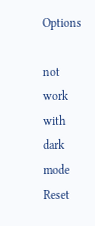Options

not work with dark mode
Reset